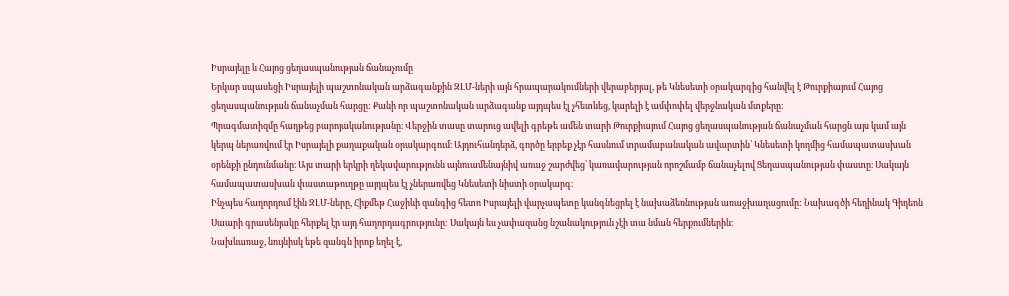Իսրայելը և Հայոց ցեղասպանության ճանաչումը
Երկար սպասեցի Իսրայելի պաշտոնական արձագանքին ԶԼՄ-ների այն հրապարակումների վերաբերյալ, թե Կնեսետի օրակարգից հանվել է Թուրքիայում Հայոց ցեղասպանության ճանաչման հարցը: Քանի որ պաշտոնական արձագանք այդպես էլ չհետևեց, կարելի է ամփոփել վերջնական մտքերը։
Պրագմատիզմը հաղթեց բարոյականությանը։ Վերջին տասը տարուց ավելի գրեթե ամեն տարի Թուրքիայում Հայոց ցեղասպանության ճանաչման հարցն այս կամ այն կերպ ներառվում էր Իսրայելի քաղաքական օրակարգում։ Այդուհանդերձ, գործը երբեք չէր հասնում տրամաբանական ավարտին՝ Կնեսետի կողմից համապատասխան օրենքի ընդունմանը։ Այս տարի երկրի ղեկավարությունն այնուամենայնիվ առաջ շարժվեց՝ կառավարության որոշմամբ ճանաչելով Ցեղասպանության փաստը։ Սակայն համապատասխան փաստաթուղթը այդպես էլ չներառվեց Կնեսետի նիստի օրակարգ։
Ինչպես հաղորդում էին ԶԼՄ-ները, Հիքմեթ Հաջիևի զանգից հետո Իսրայելի վարչապետը կանգնեցրել է նախաձեռնության առաջխաղացումը: Նախագծի հեղինակ Գիդեոն Սաարի գրասենյակը հերքել էր այդ հաղորդագրությունը: Սակայն ես չափազանց նշանակություն չէի տա նման հերքումներին։
Նախևառաջ, նույնիսկ եթե զանգն իրոք եղել է,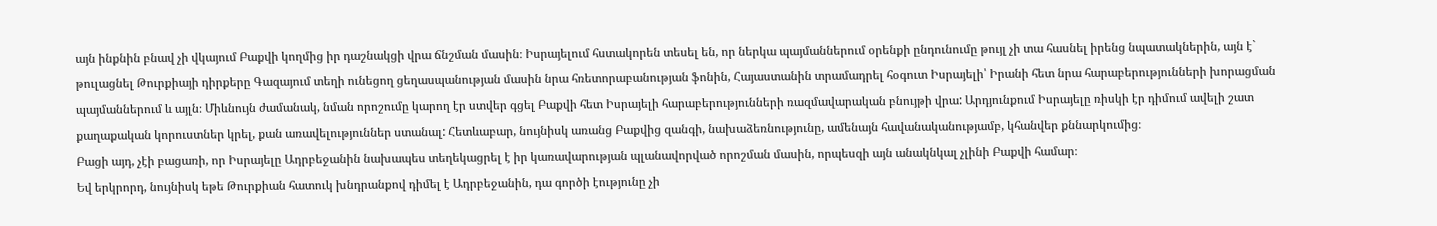այն ինքնին բնավ չի վկայում Բաքվի կողմից իր դաշնակցի վրա ճնշման մասին։ Իսրայելում հստակորեն տեսել են, որ ներկա պայմաններում օրենքի ընդունումը թույլ չի տա հասնել իրենց նպատակներին, այն է` թուլացնել Թուրքիայի դիրքերը Գազայում տեղի ունեցող ցեղասպանության մասին նրա հռետորաբանության ֆոնին, Հայաստանին տրամադրել հօգուտ Իսրայելի՝ Իրանի հետ նրա հարաբերությունների խորացման պայմաններում և այլն։ Միևնույն ժամանակ, նման որոշումը կարող էր ստվեր գցել Բաքվի հետ Իսրայելի հարաբերությունների ռազմավարական բնույթի վրա: Արդյունքում Իսրայելը ռիսկի էր դիմում ավելի շատ քաղաքական կորուստներ կրել, քան առավելություններ ստանալ: Հետևաբար, նույնիսկ առանց Բաքվից զանգի, նախաձեռնությունը, ամենայն հավանականությամբ, կհանվեր քննարկումից։
Բացի այդ, չէի բացառի, որ Իսրայելը Ադրբեջանին նախապես տեղեկացրել է իր կառավարության պլանավորված որոշման մասին, որպեսզի այն անակնկալ չլինի Բաքվի համար։
Եվ երկրորդ, նույնիսկ եթե Թուրքիան հատուկ խնդրանքով դիմել է Ադրբեջանին, դա գործի էությունը չի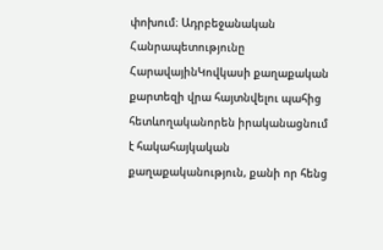փոխում։ Ադրբեջանական Հանրապետությունը ՀարավայինԿովկասի քաղաքական քարտեզի վրա հայտնվելու պահից հետևողականորեն իրականացնում է հակահայկական քաղաքականություն, քանի որ հենց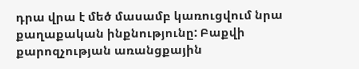դրա վրա է մեծ մասամբ կառուցվում նրա քաղաքական ինքնությունը: Բաքվի քարոզչության առանցքային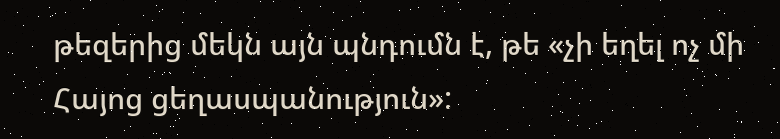թեզերից մեկն այն պնդումն է, թե «չի եղել ոչ մի Հայոց ցեղասպանություն»: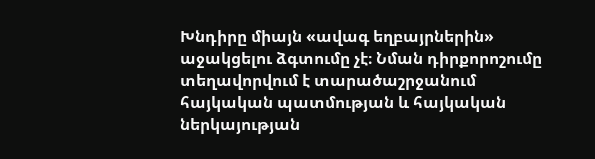Խնդիրը միայն «ավագ եղբայրներին» աջակցելու ձգտումը չէ։ Նման դիրքորոշումը տեղավորվում է տարածաշրջանում հայկական պատմության և հայկական ներկայության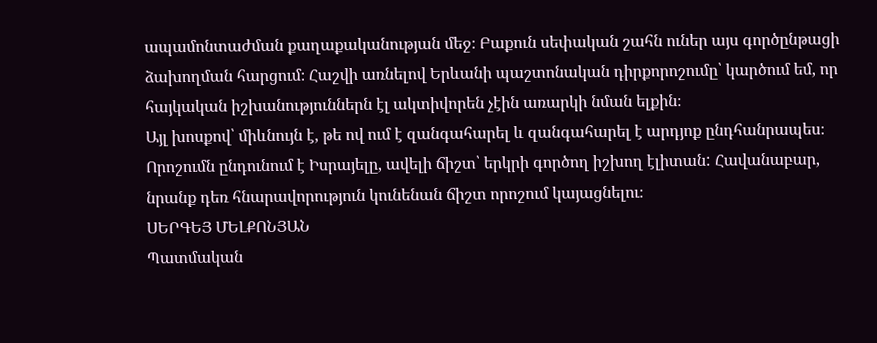ապամոնտաժման քաղաքականության մեջ։ Բաքուն սեփական շահն ուներ այս գործընթացի ձախողման հարցում։ Հաշվի առնելով Երևանի պաշտոնական դիրքորոշումը՝ կարծում եմ, որ հայկական իշխանություններն էլ ակտիվորեն չէին առարկի նման ելքին։
Այլ խոսքով՝ միևնույն է, թե ով ում է զանգահարել և զանգահարել է արդյոք ընդհանրապես։ Որոշումն ընդունում է Իսրայելը, ավելի ճիշտ՝ երկրի գործող իշխող էլիտան: Հավանաբար, նրանք դեռ հնարավորություն կունենան ճիշտ որոշում կայացնելու։
ՍԵՐԳԵՅ ՄԵԼՔՈՆՅԱՆ
Պատմական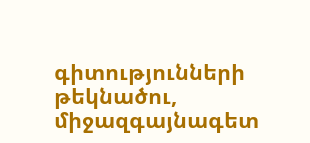գիտությունների թեկնածու, միջազգայնագետ